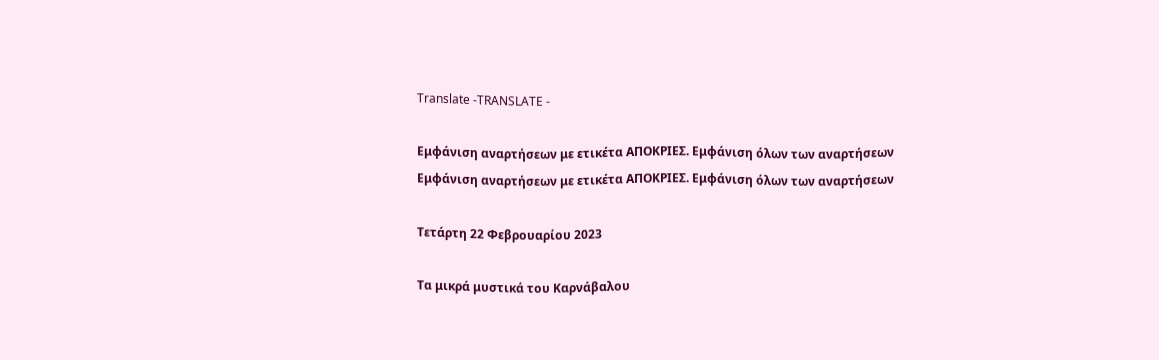Translate -TRANSLATE -

Εμφάνιση αναρτήσεων με ετικέτα ΑΠΟΚΡΙΕΣ. Εμφάνιση όλων των αναρτήσεων
Εμφάνιση αναρτήσεων με ετικέτα ΑΠΟΚΡΙΕΣ. Εμφάνιση όλων των αναρτήσεων

Τετάρτη 22 Φεβρουαρίου 2023

Τα μικρά μυστικά του Καρνάβαλου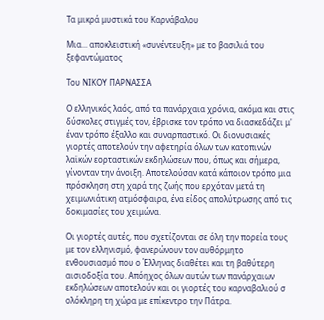Τα μικρά μυστικά του Καρνάβαλου

Μια... αποκλειστική «συνέντευξη» με το βασιλιά του ξεφαντώματος

Του ΝΙΚΟΥ ΠΑΡΝΑΣΣΑ

Ο ελληνικός λαός, από τα πανάρχαια χρόνια, ακόμα και στις δύσκολες στιγμές τον, έβρισκε τον τρόπο να διασκεδάζει μ' έναν τρόπο έξαλλο και συναρπαστικό. Οι διονυσιακές γιορτές αποτελούν την αφετηρία όλων των κατοπινών λαϊκών εορταστικών εκδηλώσεων που, όπως και σήμερα, γίνονταν την άνοιξη. Αποτελούσαν κατά κάποιον τρόπο μια πρόσκληση στη χαρά της ζωής που ερχόταν μετά τη χειμωνιάτικη ατμόσφαιρα, ένα είδος απολύτρωσης από τις δοκιμασίες του χειμώνα.

Οι γιορτές αυτές, που σχετίζονται σε όλη την πορεία τους με τον ελληνισμό, φανερώνουν τον αυθόρμητο ενθουσιασμό που ο Έλληνας διαθέτει και τη βαθύτερη αισιοδοξία του. Απόηχος όλων αυτών των πανάρχαιων εκδηλώσεων αποτελούν και οι γιορτές του καρναβαλιού σ ολόκληρη τη χώρα με επίκεντρο την Πάτρα.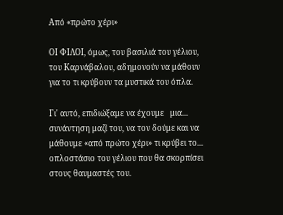Από «πρώτο χέρι»

ΟΙ ΦΙΛΟΙ, όμως, του βασιλιά του γέλιου, του Καρνάβαλου, αδημονούν να μάθουν για το τι κρύβουν τα μυστικά του όπλα.

Γι' αυτό, επιδιώξαμε να έχουμε   μια...   συνάντηση μαζί του, να τον δούμε και να μάθουμε «από πρώτο χέρι» τι κρύβει το... οπλοστάσιο του γέλιου που θα σκορπίσει στους θαυμαστές του.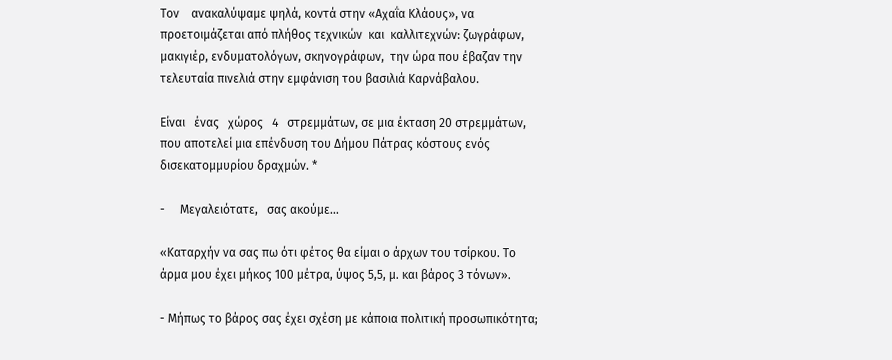Τον    ανακαλύψαμε ψηλά, κοντά στην «Αχαΐα Κλάους», να προετοιμάζεται από πλήθος τεχνικών  και  καλλιτεχνών: ζωγράφων, μακιγιέρ, ενδυματολόγων, σκηνογράφων,  την ώρα που έβαζαν την τελευταία πινελιά στην εμφάνιση του βασιλιά Καρνάβαλου.

Είναι   ένας   χώρος   4   στρεμμάτων, σε μια έκταση 20 στρεμμάτων, που αποτελεί μια επένδυση του Δήμου Πάτρας κόστους ενός δισεκατομμυρίου δραχμών. *

-     Μεγαλειότατε,   σας ακούμε...

«Καταρχήν να σας πω ότι φέτος θα είμαι ο άρχων του τσίρκου. Το άρμα μου έχει μήκος 100 μέτρα, ύψος 5,5, μ. και βάρος 3 τόνων».

- Μήπως το βάρος σας έχει σχέση με κάποια πολιτική προσωπικότητα;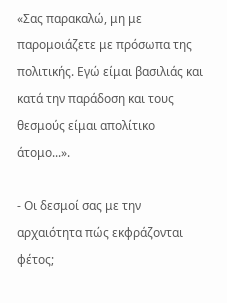«Σας παρακαλώ, μη με παρομοιάζετε με πρόσωπα της πολιτικής. Εγώ είμαι βασιλιάς και κατά την παράδοση και τους θεσμούς είμαι απολίτικο άτομο...».

- Οι δεσμοί σας με την αρχαιότητα πώς εκφράζονται φέτος;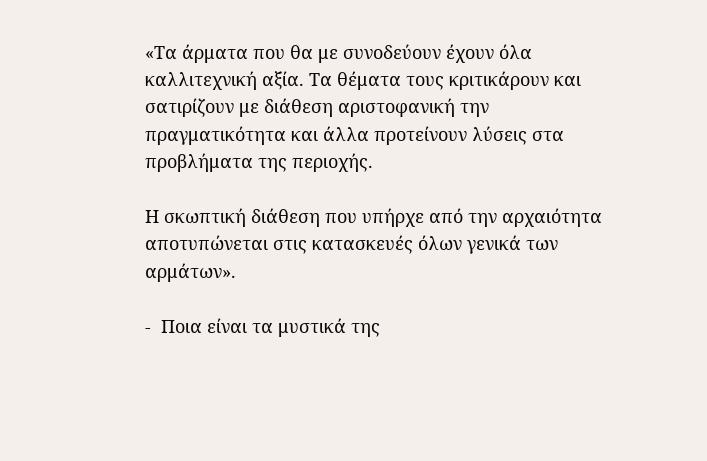«Τα άρματα που θα με συνοδεύουν έχουν όλα καλλιτεχνική αξία. Τα θέματα τους κριτικάρουν και σατιρίζουν με διάθεση αριστοφανική την πραγματικότητα και άλλα προτείνουν λύσεις στα προβλήματα της περιοχής.

Η σκωπτική διάθεση που υπήρχε από την αρχαιότητα αποτυπώνεται στις κατασκευές όλων γενικά των αρμάτων».

-  Ποια είναι τα μυστικά της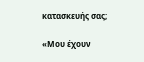κατασκευής σας;

«Μου έχουν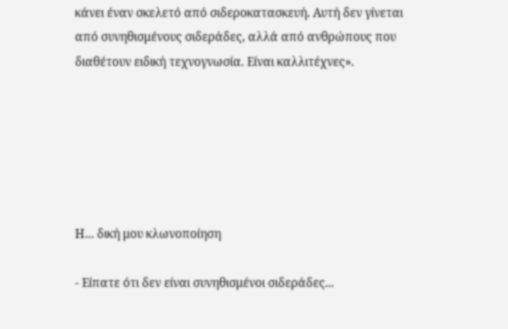κάνει έναν σκελετό από σιδεροκατασκευή. Αυτή δεν γίνεται από συνηθισμένους σιδεράδες, αλλά από ανθρώπους που διαθέτουν ειδική τεχνογνωσία. Είναι καλλιτέχνες».






Η... δική μου κλωνοποίηση

- Είπατε ότι δεν είναι συνηθισμένοι σιδεράδες...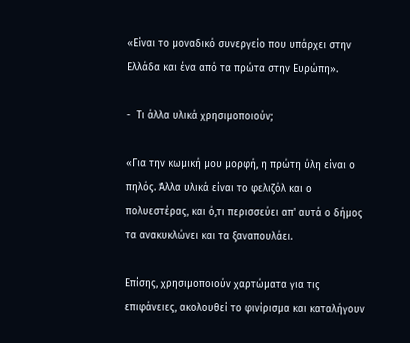«Είναι το μοναδικό συνεργείο που υπάρχει στην Ελλάδα και ένα από τα πρώτα στην Ευρώπη».

-  Τι άλλα υλικά χρησιμοποιούν;

«Για την κωμική μου μορφή, η πρώτη ύλη είναι ο πηλός. Άλλα υλικά είναι το φελιζόλ και ο πολυεστέρας, και ό,τι περισσεύει απ' αυτά ο δήμος τα ανακυκλώνει και τα ξαναπουλάει.

Επίσης, χρησιμοποιούν χαρτώματα για τις επιφάνειες, ακολουθεί το φινίρισμα και καταλήγουν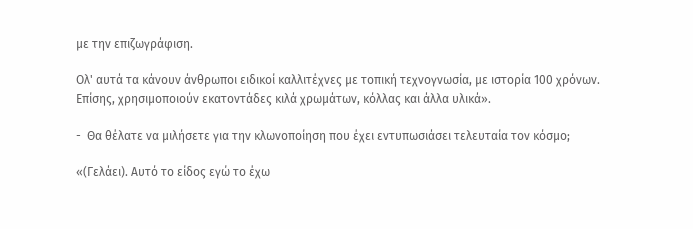με την επιζωγράφιση.

Ολ' αυτά τα κάνουν άνθρωποι ειδικοί καλλιτέχνες με τοπική τεχνογνωσία, με ιστορία 100 χρόνων. Επίσης, χρησιμοποιούν εκατοντάδες κιλά χρωμάτων, κόλλας και άλλα υλικά».

-  Θα θέλατε να μιλήσετε για την κλωνοποίηση που έχει εντυπωσιάσει τελευταία τον κόσμο;

«(Γελάει). Αυτό το είδος εγώ το έχω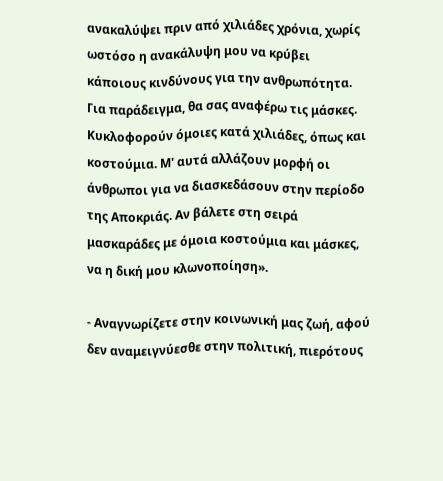ανακαλύψει πριν από χιλιάδες χρόνια, χωρίς ωστόσο η ανακάλυψη μου να κρύβει κάποιους κινδύνους για την ανθρωπότητα. Για παράδειγμα, θα σας αναφέρω τις μάσκες. Κυκλοφορούν όμοιες κατά χιλιάδες, όπως και κοστούμια. Μ' αυτά αλλάζουν μορφή οι άνθρωποι για να διασκεδάσουν στην περίοδο της Αποκριάς. Αν βάλετε στη σειρά μασκαράδες με όμοια κοστούμια και μάσκες, να η δική μου κλωνοποίηση».

- Αναγνωρίζετε στην κοινωνική μας ζωή, αφού δεν αναμειγνύεσθε στην πολιτική, πιερότους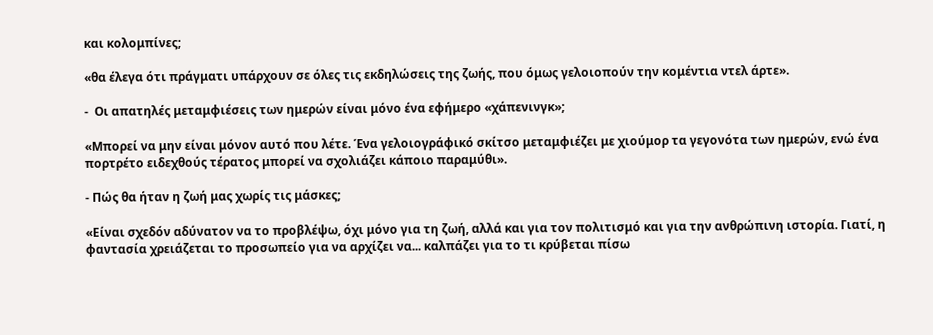και κολομπίνες;

«θα έλεγα ότι πράγματι υπάρχουν σε όλες τις εκδηλώσεις της ζωής, που όμως γελοιοπούν την κομέντια ντελ άρτε».

-  Οι απατηλές μεταμφιέσεις των ημερών είναι μόνο ένα εφήμερο «χάπενινγκ»;

«Μπορεί να μην είναι μόνον αυτό που λέτε. Ένα γελοιογράφικό σκίτσο μεταμφιέζει με χιούμορ τα γεγονότα των ημερών, ενώ ένα πορτρέτο ειδεχθούς τέρατος μπορεί να σχολιάζει κάποιο παραμύθι».

- Πώς θα ήταν η ζωή μας χωρίς τις μάσκες;

«Είναι σχεδόν αδύνατον να το προβλέψω, όχι μόνο για τη ζωή, αλλά και για τον πολιτισμό και για την ανθρώπινη ιστορία. Γιατί, η φαντασία χρειάζεται το προσωπείο για να αρχίζει να... καλπάζει για το τι κρύβεται πίσω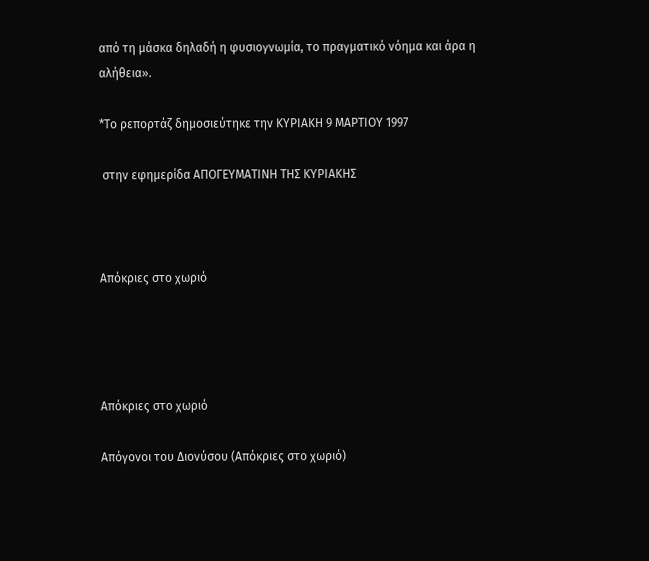από τη μάσκα δηλαδή η φυσιογνωμία, το πραγματικό νόημα και άρα η αλήθεια».

*Το ρεπορτάζ δημοσιεύτηκε την ΚΥΡΙΑΚΗ 9 ΜΑΡΤΙΟΥ 1997

 στην εφημερίδα ΑΠΟΓΕΥΜΑΤΙΝΗ ΤΗΣ ΚΥΡΙΑΚΗΣ



Απόκριες στο χωριό




Απόκριες στο χωριό

Απόγονοι του Διονύσου (Απόκριες στο χωριό)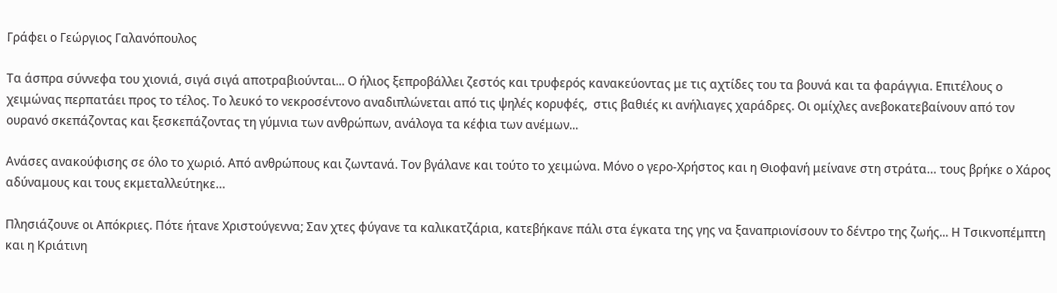Γράφει ο Γεώργιος Γαλανόπουλος

Τα άσπρα σύννεφα του χιονιά, σιγά σιγά αποτραβιούνται... Ο ήλιος ξεπροβάλλει ζεστός και τρυφερός κανακεύοντας με τις αχτίδες του τα βουνά και τα φαράγγια. Επιτέλους ο χειμώνας περπατάει προς το τέλος. Το λευκό το νεκροσέντονο αναδιπλώνεται από τις ψηλές κορυφές,  στις βαθιές κι ανήλιαγες χαράδρες. Οι ομίχλες ανεβοκατεβαίνουν από τον ουρανό σκεπάζοντας και ξεσκεπάζοντας τη γύμνια των ανθρώπων, ανάλογα τα κέφια των ανέμων...

Ανάσες ανακούφισης σε όλο το χωριό. Από ανθρώπους και ζωντανά. Τον βγάλανε και τούτο το χειμώνα. Μόνο ο γερο-Χρήστος και η Θιοφανή μείνανε στη στράτα… τους βρήκε ο Χάρος αδύναμους και τους εκμεταλλεύτηκε…

Πλησιάζουνε οι Απόκριες. Πότε ήτανε Χριστούγεννα; Σαν χτες φύγανε τα καλικατζάρια, κατεβήκανε πάλι στα έγκατα της γης να ξαναπριονίσουν το δέντρο της ζωής... Η Τσικνοπέμπτη και η Κριάτινη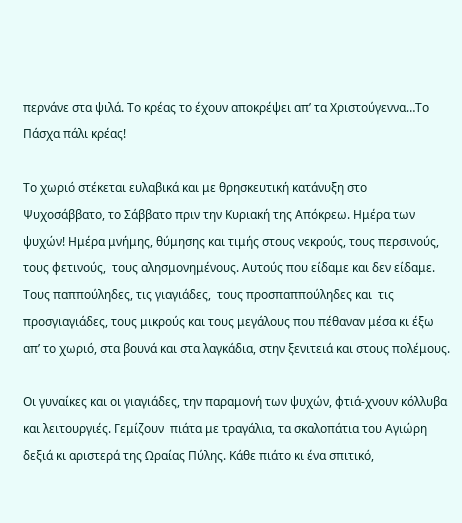περνάνε στα ψιλά. Το κρέας το έχουν αποκρέψει απ’ τα Χριστούγεννα…Το Πάσχα πάλι κρέας!

Το χωριό στέκεται ευλαβικά και με θρησκευτική κατάνυξη στο Ψυχοσάββατο, το Σάββατο πριν την Κυριακή της Απόκρεω. Hμέρα των ψυχών! Ημέρα μνήμης, θύμησης και τιμής στους νεκρούς, τους περσινούς, τους φετινούς,  τους αλησμονημένους. Αυτούς που είδαμε και δεν είδαμε. Τους παππούληδες, τις γιαγιάδες,  τους προσπαππούληδες και  τις προσγιαγιάδες, τους μικρούς και τους μεγάλους που πέθαναν μέσα κι έξω απ’ το χωριό, στα βουνά και στα λαγκάδια, στην ξενιτειά και στους πολέμους.

Οι γυναίκες και οι γιαγιάδες, την παραμονή των ψυχών, φτιά-χνουν κόλλυβα και λειτουργιές. Γεμίζουν  πιάτα με τραγάλια, τα σκαλοπάτια του Αγιώρη δεξιά κι αριστερά της Ωραίας Πύλης. Κάθε πιάτο κι ένα σπιτικό,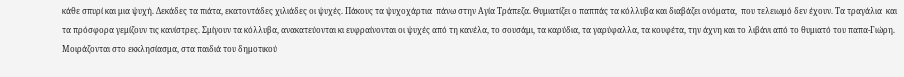κάθε σπυρί και μια ψυχή. Δεκάδες τα πιάτα, εκατοντάδες χιλιάδες οι ψυχές. Πάκους τα ψυχοχάρτια  πάνω στην Αγία Τράπεζα. Θυμιατίζει ο παππάς τα κόλλυβα και διαβάζει ονόματα,  που τελειωμό δεν έχουν. Τα τραγάλια  και τα πρόσφορα γεμίζουν τις κανίστρες. Σμίγουν τα κόλλυβα, ανακατεύονται κι ευφραίνονται οι ψυχές από τη κανέλα, το σουσάμι, τα καρύδια, τα γαρύφαλλα, τα κουφέτα, την άχνη και το λιβάνι από το θυμιατό του παπα-Γιώρη. Μοιράζονται στο εκκλησίασμα, στα παιδιά του δημοτικού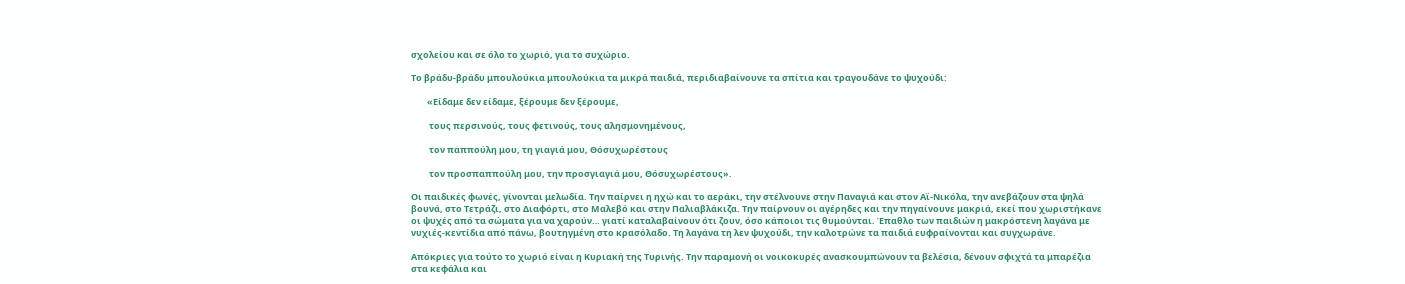σχολείου και σε όλο το χωριό, για το συχώριο.

Το βράδυ-βράδυ μπουλούκια μπουλούκια τα μικρά παιδιά, περιδιαβαίνουνε τα σπίτια και τραγουδάνε το ψυχούδι:

        «Είδαμε δεν είδαμε, ξέρουμε δεν ξέρουμε,

         τους περσινούς, τους φετινούς, τους αλησμονημένους,

         τον παππούλη μου, τη γιαγιά μου, Θόσυχωρέστους

         τον προσπαππούλη μου, την προσγιαγιά μου, Θόσυχωρέστους».

Οι παιδικές φωνές, γίνονται μελωδία. Την παίρνει η ηχώ και το αεράκι, την στέλνουνε στην Παναγιά και στον Αϊ-Νικόλα, την ανεβάζουν στα ψηλά βουνά, στο Τετράζι, στο Διαφόρτι, στο Μαλεβό και στην Παλιαβλάκιζα. Την παίρνουν οι αγέρηδες και την πηγαίνουνε μακριά, εκεί που χωριστήκανε οι ψυχές από τα σώματα για να χαρούν… γιατί καταλαβαίνουν ότι ζουν, όσο κάποιοι τις θυμούνται. Έπαθλο των παιδιών η μακρόστενη λαγάνα με νυχιές-κεντίδια από πάνω, βουτηγμένη στο κρασόλαδο. Τη λαγάνα τη λεν ψυχούδι, την καλοτρώνε τα παιδιά ευφραίνονται και συγχωράνε.

Απόκριες για τούτο το χωριό είναι η Κυριακή της Τυρινής. Την παραμονή οι νοικοκυρές ανασκουμπώνουν τα βελέσια, δένουν σφιχτά τα μπαρέζια  στα κεφάλια και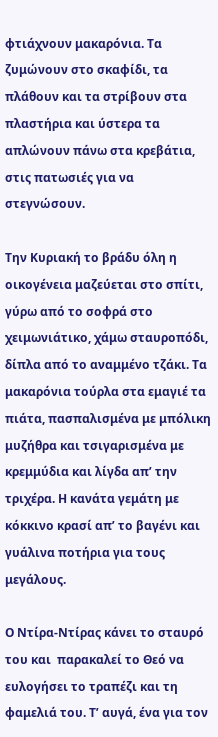φτιάχνουν μακαρόνια. Τα ζυμώνουν στο σκαφίδι, τα πλάθουν και τα στρίβουν στα πλαστήρια και ύστερα τα απλώνουν πάνω στα κρεβάτια, στις πατωσιές για να στεγνώσουν.

Την Κυριακή το βράδυ όλη η οικογένεια μαζεύεται στο σπίτι, γύρω από το σοφρά στο χειμωνιάτικο, χάμω σταυροπόδι, δίπλα από το αναμμένο τζάκι. Τα μακαρόνια τούρλα στα εμαγιέ τα πιάτα, πασπαλισμένα με μπόλικη μυζήθρα και τσιγαρισμένα με κρεμμύδια και λίγδα απ’ την τριχέρα. Η κανάτα γεμάτη με κόκκινο κρασί απ’ το βαγένι και γυάλινα ποτήρια για τους μεγάλους.

Ο Ντίρα-Ντίρας κάνει το σταυρό του και  παρακαλεί το Θεό να ευλογήσει το τραπέζι και τη φαμελιά του. Τ’ αυγά, ένα για τον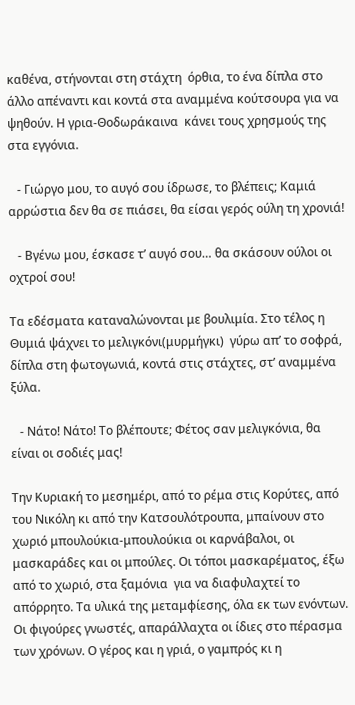καθένα, στήνονται στη στάχτη  όρθια, το ένα δίπλα στο άλλο απέναντι και κοντά στα αναμμένα κούτσουρα για να ψηθούν. Η γρια-Θοδωράκαινα  κάνει τους χρησμούς της στα εγγόνια.

   - Γιώργο μου, το αυγό σου ίδρωσε, το βλέπεις; Καμιά αρρώστια δεν θα σε πιάσει, θα είσαι γερός ούλη τη χρονιά!

   - Βγένω μου, έσκασε τ’ αυγό σου… θα σκάσουν ούλοι οι οχτροί σου!

Τα εδέσματα καταναλώνονται με βουλιμία. Στο τέλος η Θυμιά ψάχνει το μελιγκόνι(μυρμήγκι)  γύρω απ’ το σοφρά, δίπλα στη φωτογωνιά, κοντά στις στάχτες, στ’ αναμμένα ξύλα.

   - Νάτο! Νάτο! Το βλέπουτε; Φέτος σαν μελιγκόνια, θα είναι οι σοδιές μας!

Την Κυριακή το μεσημέρι, από το ρέμα στις Κορύτες, από του Νικόλη κι από την Κατσουλότρουπα, μπαίνουν στο χωριό μπουλούκια-μπουλούκια οι καρνάβαλοι, οι μασκαράδες και οι μπούλες. Οι τόποι μασκαρέματος, έξω από το χωριό, στα ξαμόνια  για να διαφυλαχτεί το απόρρητο. Τα υλικά της μεταμφίεσης, όλα εκ των ενόντων. Οι φιγούρες γνωστές, απαράλλαχτα οι ίδιες στο πέρασμα των χρόνων. Ο γέρος και η γριά, ο γαμπρός κι η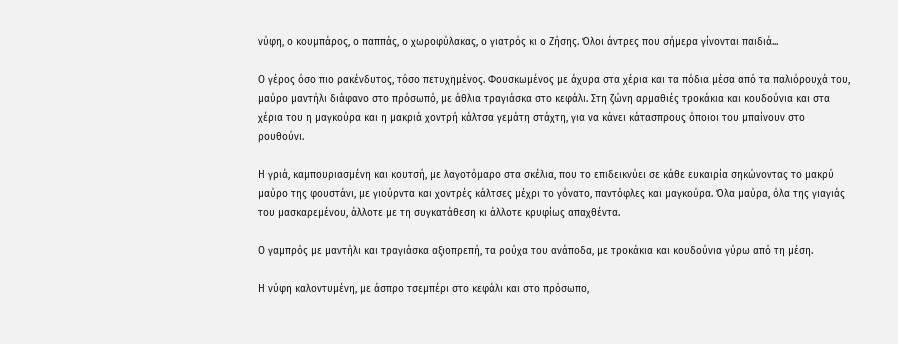νύφη, ο κουμπάρος, ο παππάς, ο χωροφύλακας, ο γιατρός κι ο Ζήσης. Όλοι άντρες που σήμερα γίνονται παιδιά...

Ο γέρος όσο πιο ρακένδυτος, τόσο πετυχημένος. Φουσκωμένος με άχυρα στα χέρια και τα πόδια μέσα από τα παλιόρουχά του, μαύρο μαντήλι διάφανο στο πρόσωπό, με άθλια τραγιάσκα στο κεφάλι. Στη ζώνη αρμαθιές τροκάκια και κουδούνια και στα χέρια του η μαγκούρα και η μακριά χοντρή κάλτσα γεμάτη στάχτη, για να κάνει κάτασπρους όποιοι του μπαίνουν στο ρουθούνι.

Η γριά, καμπουριασμένη και κουτσή, με λαγοτόμαρο στα σκέλια, που το επιδεικνύει σε κάθε ευκαιρία σηκώνοντας το μακρύ μαύρο της φουστάνι, με γιούρντα και χοντρές κάλτσες μέχρι το γόνατο, παντόφλες και μαγκούρα. Όλα μαύρα, όλα της γιαγιάς του μασκαρεμένου, άλλοτε με τη συγκατάθεση κι άλλοτε κρυφίως απαχθέντα.

Ο γαμπρός με μαντήλι και τραγιάσκα αξιοπρεπή, τα ρούχα του ανάποδα, με τροκάκια και κουδούνια γύρω από τη μέση.

Η νύφη καλοντυμένη, με άσπρο τσεμπέρι στο κεφάλι και στο πρόσωπο,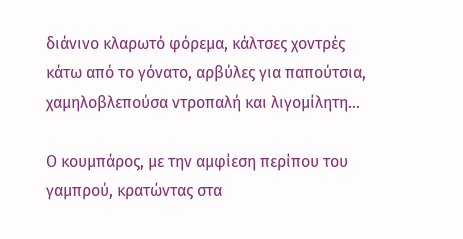διάνινο κλαρωτό φόρεμα, κάλτσες χοντρές κάτω από το γόνατο, αρβύλες για παπούτσια, χαμηλοβλεπούσα ντροπαλή και λιγομίλητη…

Ο κουμπάρος, με την αμφίεση περίπου του γαμπρού, κρατώντας στα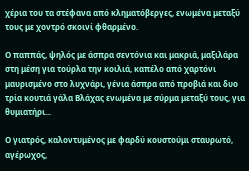χέρια του τα στέφανα από κληματόβεργες, ενωμένα μεταξύ τους με χοντρό σκοινί φθαρμένο.

Ο παππάς, ψηλός με άσπρα σεντόνια και μακριά, μαξιλάρα στη μέση για τούρλα την κοιλιά, καπέλο από χαρτόνι μαυρισμένο στο λυχνάρι, γένια άσπρα από προβιά και δυο τρία κουτιά γάλα Βλάχας ενωμένα με σύρμα μεταξύ τους, για θυμιατήρι...

Ο γιατρός, καλοντυμένος με φαρδύ κουστούμι σταυρωτό, αγέρωχος,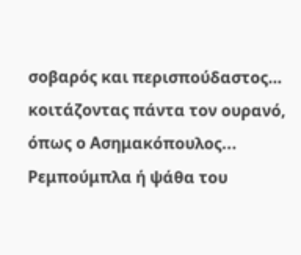σοβαρός και περισπούδαστος… κοιτάζοντας πάντα τον ουρανό, όπως ο Ασημακόπουλος... Ρεμπούμπλα ή ψάθα του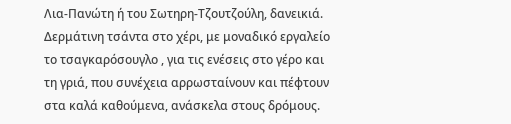Λια-Πανώτη ή του Σωτηρη-Τζουτζούλη, δανεικιά. Δερμάτινη τσάντα στο χέρι, με μοναδικό εργαλείο το τσαγκαρόσουγλο , για τις ενέσεις στο γέρο και τη γριά, που συνέχεια αρρωσταίνουν και πέφτουν στα καλά καθούμενα, ανάσκελα στους δρόμους.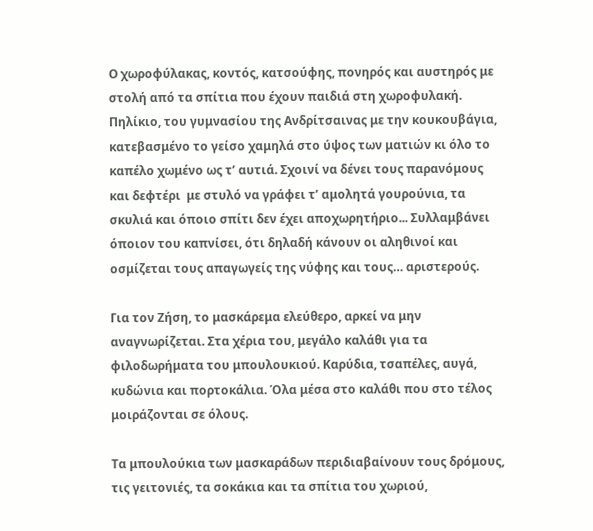Ο χωροφύλακας, κοντός, κατσούφης, πονηρός και αυστηρός με στολή από τα σπίτια που έχουν παιδιά στη χωροφυλακή. Πηλίκιο, του γυμνασίου της Ανδρίτσαινας με την κουκουβάγια, κατεβασμένο το γείσο χαμηλά στο ύψος των ματιών κι όλο το καπέλο χωμένο ως τ’ αυτιά. Σχοινί να δένει τους παρανόμους και δεφτέρι  με στυλό να γράφει τ’ αμολητά γουρούνια, τα σκυλιά και όποιο σπίτι δεν έχει αποχωρητήριο... Συλλαμβάνει όποιον του καπνίσει, ότι δηλαδή κάνουν οι αληθινοί και οσμίζεται τους απαγωγείς της νύφης και τους… αριστερούς.

Για τον Ζήση, το μασκάρεμα ελεύθερο, αρκεί να μην αναγνωρίζεται. Στα χέρια του, μεγάλο καλάθι για τα φιλοδωρήματα του μπουλουκιού. Καρύδια, τσαπέλες, αυγά, κυδώνια και πορτοκάλια. Όλα μέσα στο καλάθι που στο τέλος μοιράζονται σε όλους.

Τα μπουλούκια των μασκαράδων περιδιαβαίνουν τους δρόμους, τις γειτονιές, τα σοκάκια και τα σπίτια του χωριού,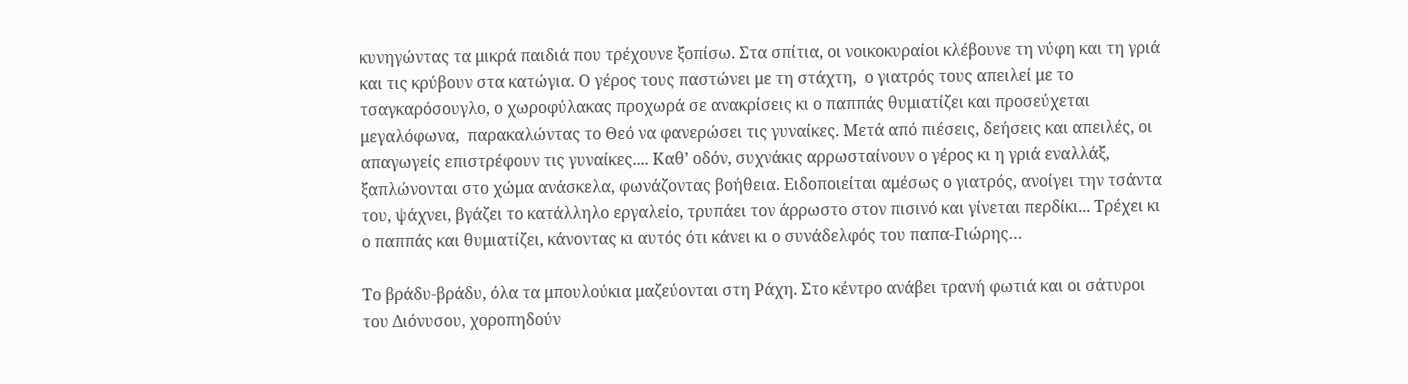κυνηγώντας τα μικρά παιδιά που τρέχουνε ξοπίσω. Στα σπίτια, οι νοικοκυραίοι κλέβουνε τη νύφη και τη γριά και τις κρύβουν στα κατώγια. Ο γέρος τους παστώνει με τη στάχτη,  ο γιατρός τους απειλεί με το τσαγκαρόσουγλο, ο χωροφύλακας προχωρά σε ανακρίσεις κι ο παππάς θυμιατίζει και προσεύχεται μεγαλόφωνα,  παρακαλώντας το Θεό να φανερώσει τις γυναίκες. Μετά από πιέσεις, δεήσεις και απειλές, οι απαγωγείς επιστρέφουν τις γυναίκες.... Καθ’ οδόν, συχνάκις αρρωσταίνουν ο γέρος κι η γριά εναλλάξ, ξαπλώνονται στο χώμα ανάσκελα, φωνάζοντας βοήθεια. Ειδοποιείται αμέσως ο γιατρός, ανοίγει την τσάντα του, ψάχνει, βγάζει το κατάλληλο εργαλείο, τρυπάει τον άρρωστο στον πισινό και γίνεται περδίκι... Τρέχει κι  ο παππάς και θυμιατίζει, κάνοντας κι αυτός ότι κάνει κι ο συνάδελφός του παπα-Γιώρης…

Το βράδυ-βράδυ, όλα τα μπουλούκια μαζεύονται στη Ράχη. Στο κέντρο ανάβει τρανή φωτιά και οι σάτυροι του Διόνυσου, χοροπηδούν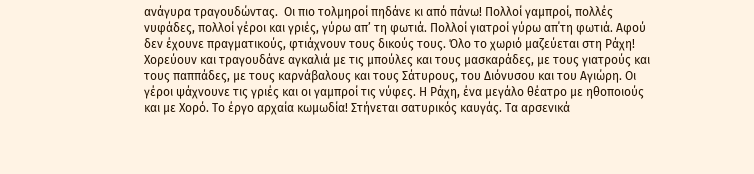ανάγυρα τραγουδώντας.  Οι πιο τολμηροί πηδάνε κι από πάνω! Πολλοί γαμπροί, πολλές νυφάδες, πολλοί γέροι και γριές, γύρω απ’ τη φωτιά. Πολλοί γιατροί γύρω απ΄τη φωτιά. Αφού δεν έχουνε πραγματικούς, φτιάχνουν τους δικούς τους. Όλο το χωριό μαζεύεται στη Ράχη! Χορεύουν και τραγουδάνε αγκαλιά με τις μπούλες και τους μασκαράδες, με τους γιατρούς και τους παππάδες, με τους καρνάβαλους και τους Σάτυρους, του Διόνυσου και του Αγιώρη. Οι γέροι ψάχνουνε τις γριές και οι γαμπροί τις νύφες. Η Ράχη, ένα μεγάλο θέατρο με ηθοποιούς και με Χορό. Το έργο αρχαία κωμωδία! Στήνεται σατυρικός καυγάς. Τα αρσενικά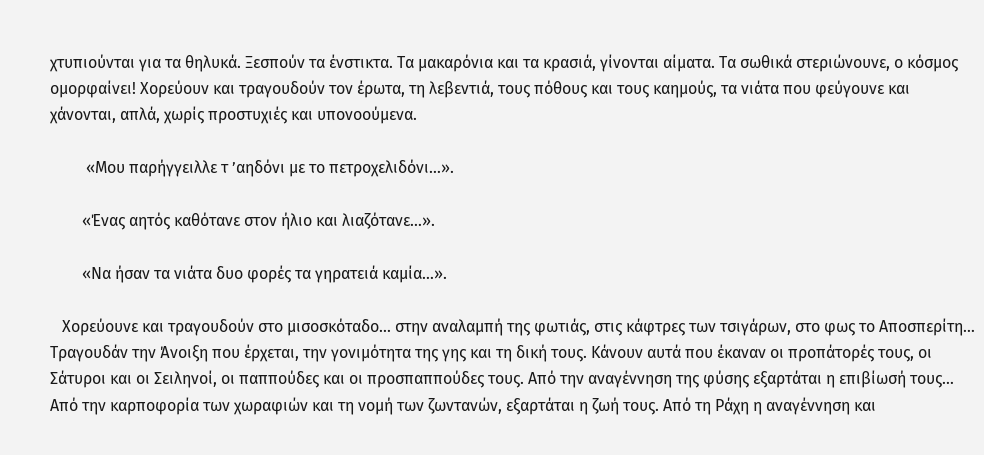χτυπιούνται για τα θηλυκά. Ξεσπούν τα ένστικτα. Τα μακαρόνια και τα κρασιά, γίνονται αίματα. Τα σωθικά στεριώνουνε, ο κόσμος ομορφαίνει! Χορεύουν και τραγουδούν τον έρωτα, τη λεβεντιά, τους πόθους και τους καημούς, τα νιάτα που φεύγουνε και χάνονται, απλά, χωρίς προστυχιές και υπονοούμενα.

         «Μου παρήγγειλλε τ ’αηδόνι με το πετροχελιδόνι…».

        «Ένας αητός καθότανε στον ήλιο και λιαζότανε…».

        «Να ήσαν τα νιάτα δυο φορές τα γηρατειά καμία…».

   Χορεύουνε και τραγουδούν στο μισοσκόταδο... στην αναλαμπή της φωτιάς, στις κάφτρες των τσιγάρων, στο φως το Αποσπερίτη… Τραγουδάν την Άνοιξη που έρχεται, την γονιμότητα της γης και τη δική τους. Κάνουν αυτά που έκαναν οι προπάτορές τους, οι Σάτυροι και οι Σειληνοί, οι παππούδες και οι προσπαππούδες τους. Από την αναγέννηση της φύσης εξαρτάται η επιβίωσή τους… Από την καρποφορία των χωραφιών και τη νομή των ζωντανών, εξαρτάται η ζωή τους. Από τη Ράχη η αναγέννηση και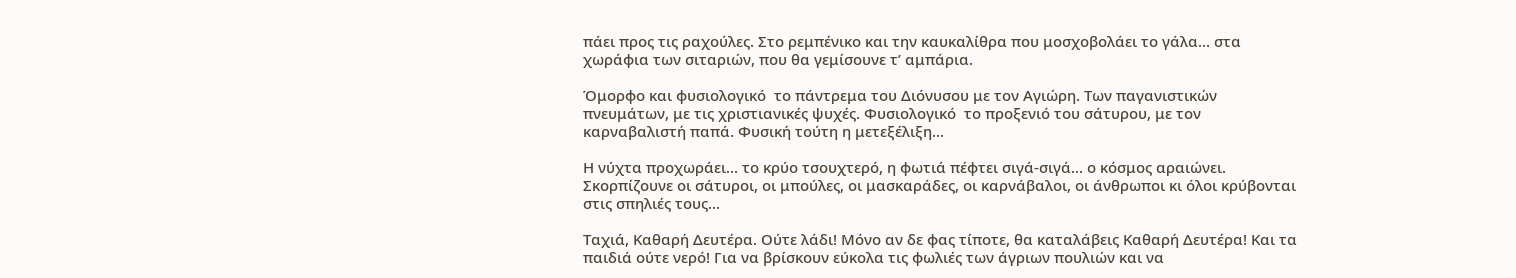πάει προς τις ραχούλες. Στο ρεμπένικο και την καυκαλίθρα που μοσχοβολάει το γάλα... στα χωράφια των σιταριών, που θα γεμίσουνε τ’ αμπάρια.

Όμορφο και φυσιολογικό  το πάντρεμα του Διόνυσου με τον Αγιώρη. Των παγανιστικών πνευμάτων, με τις χριστιανικές ψυχές. Φυσιολογικό  το προξενιό του σάτυρου, με τον καρναβαλιστή παπά. Φυσική τούτη η μετεξέλιξη...

Η νύχτα προχωράει... το κρύο τσουχτερό, η φωτιά πέφτει σιγά-σιγά... ο κόσμος αραιώνει. Σκορπίζουνε οι σάτυροι, οι μπούλες, οι μασκαράδες, οι καρνάβαλοι, οι άνθρωποι κι όλοι κρύβονται στις σπηλιές τους…

Ταχιά, Καθαρή Δευτέρα. Ούτε λάδι! Μόνο αν δε φας τίποτε, θα καταλάβεις Καθαρή Δευτέρα! Και τα παιδιά ούτε νερό! Για να βρίσκουν εύκολα τις φωλιές των άγριων πουλιών και να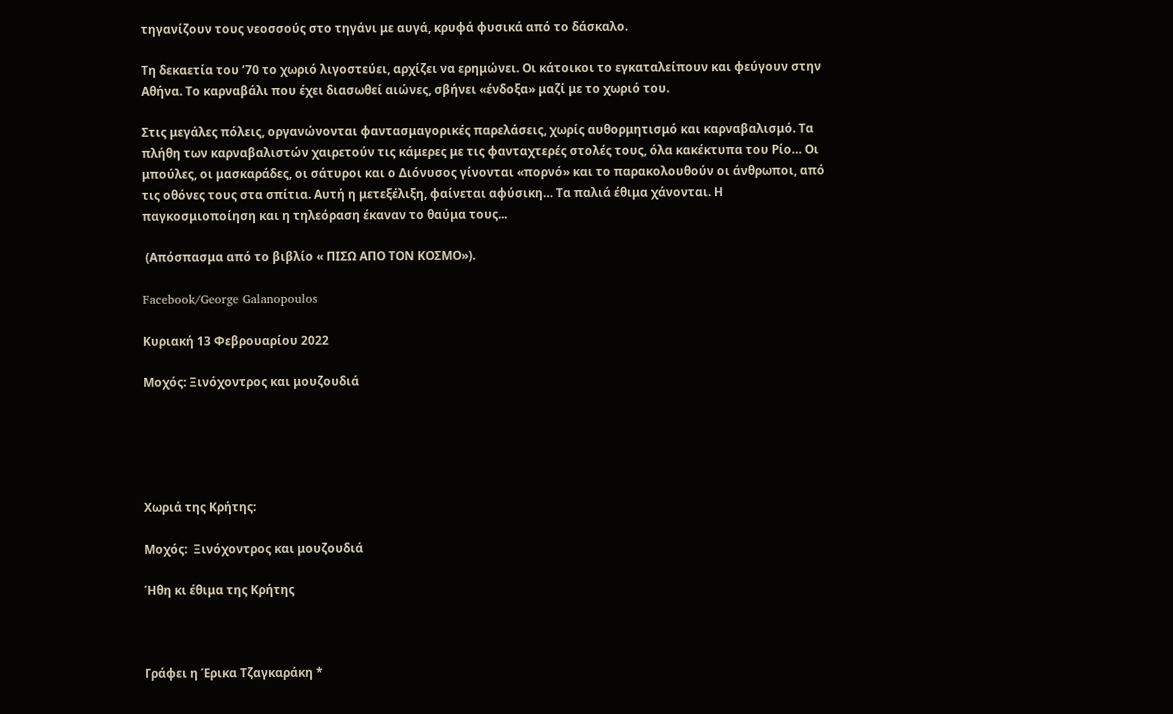τηγανίζουν τους νεοσσούς στο τηγάνι με αυγά, κρυφά φυσικά από το δάσκαλο.

Τη δεκαετία του ’70 το χωριό λιγοστεύει, αρχίζει να ερημώνει. Οι κάτοικοι το εγκαταλείπουν και φεύγουν στην  Αθήνα. Το καρναβάλι που έχει διασωθεί αιώνες, σβήνει «ένδοξα» μαζί με το χωριό του.

Στις μεγάλες πόλεις, οργανώνονται φαντασμαγορικές παρελάσεις, χωρίς αυθορμητισμό και καρναβαλισμό. Τα πλήθη των καρναβαλιστών χαιρετούν τις κάμερες με τις φανταχτερές στολές τους, όλα κακέκτυπα του Ρίο… Οι μπούλες, οι μασκαράδες, οι σάτυροι και ο Διόνυσος γίνονται «πορνό» και το παρακολουθούν οι άνθρωποι, από τις οθόνες τους στα σπίτια. Αυτή η μετεξέλιξη, φαίνεται αφύσικη… Τα παλιά έθιμα χάνονται. Η παγκοσμιοποίηση και η τηλεόραση έκαναν το θαύμα τους...

 (Απόσπασμα από το βιβλίο « ΠΙΣΩ ΑΠΟ ΤΟΝ ΚΟΣΜΟ»).

Facebook/George Galanopoulos

Κυριακή 13 Φεβρουαρίου 2022

Μοχός: Ξινόχοντρος και μουζουδιά





Χωριά της Κρήτης:

Μοχός:  Ξινόχοντρος και μουζουδιά

Ήθη κι έθιμα της Κρήτης



Γράφει η Έρικα Τζαγκαράκη *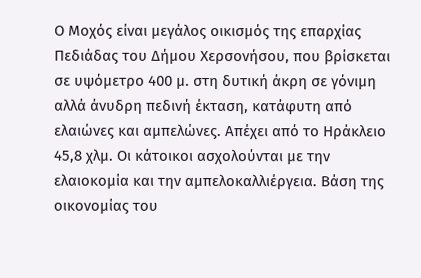Ο Μοχός είναι μεγάλος οικισμός της επαρχίας Πεδιάδας του Δήμου Χερσονήσου, που βρίσκεται σε υψόμετρο 400 μ. στη δυτική άκρη σε γόνιμη αλλά άνυδρη πεδινή έκταση, κατάφυτη από ελαιώνες και αμπελώνες. Απέχει από το Ηράκλειο 45,8 χλμ. Οι κάτοικοι ασχολούνται με την ελαιοκομία και την αμπελοκαλλιέργεια. Βάση της οικονομίας του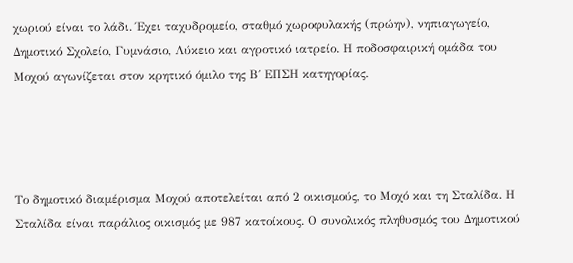χωριού είναι το λάδι. Έχει ταχυδρομείο, σταθμό χωροφυλακής (πρώην), νηπιαγωγείο, Δημοτικό Σχολείο, Γυμνάσιο, Λύκειο και αγροτικό ιατρείο. Η ποδοσφαιρική ομάδα του Μοχού αγωνίζεται στον κρητικό όμιλο της Β΄ ΕΠΣΗ κατηγορίας.




Το δημοτικό διαμέρισμα Μοχού αποτελείται από 2 οικισμούς, το Μοχό και τη Σταλίδα. Η Σταλίδα είναι παράλιος οικισμός με 987 κατοίκους. Ο συνολικός πληθυσμός του Δημοτικού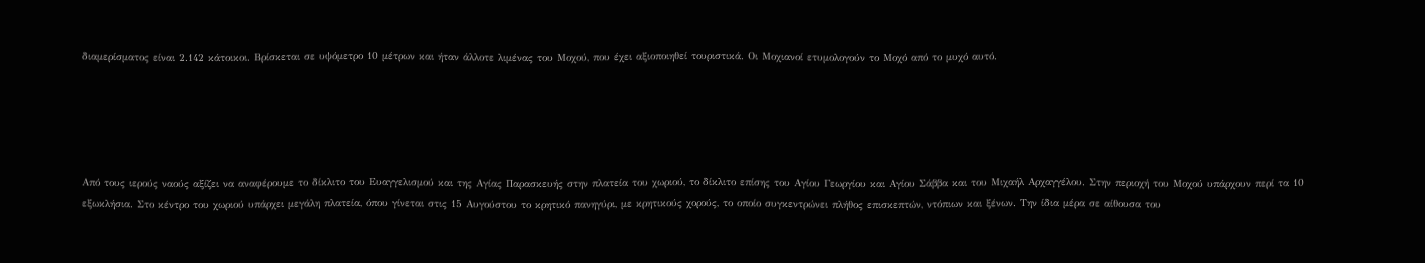διαμερίσματος είναι 2.142 κάτοικοι. Βρίσκεται σε υψόμετρο 10 μέτρων και ήταν άλλοτε λιμένας του Μοχού, που έχει αξιοποιηθεί τουριστικά. Οι Μοχιανοί ετυμολογούν το Μοχό από το μυχό αυτό.





Από τους ιερούς ναούς αξίζει να αναφέρουμε το δίκλιτο του Ευαγγελισμού και της Αγίας Παρασκευής στην πλατεία του χωριού, το δίκλιτο επίσης του Αγίου Γεωργίου και Αγίου Σάββα και του Μιχαήλ Αρχαγγέλου. Στην περιοχή του Μοχού υπάρχουν περί τα 10 εξωκλήσια. Στο κέντρο του χωριού υπάρχει μεγάλη πλατεία, όπου γίνεται στις 15 Αυγούστου το κρητικό πανηγύρι, με κρητικούς χορούς, το οποίο συγκεντρώνει πλήθος επισκεπτών, ντόπιων και ξένων. Την ίδια μέρα σε αίθουσα του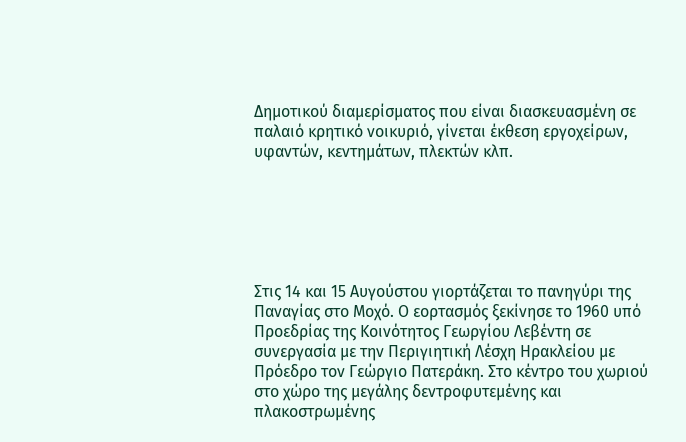Δημοτικού διαμερίσματος που είναι διασκευασμένη σε παλαιό κρητικό νοικυριό, γίνεται έκθεση εργοχείρων, υφαντών, κεντημάτων, πλεκτών κλπ.






Στις 14 και 15 Αυγούστου γιορτάζεται το πανηγύρι της Παναγίας στο Μοχό. Ο εορτασμός ξεκίνησε το 1960 υπό Προεδρίας της Κοινότητος Γεωργίου Λεβέντη σε συνεργασία με την Περιγιητική Λέσχη Ηρακλείου με Πρόεδρο τον Γεώργιο Πατεράκη. Στο κέντρο του χωριού στο χώρο της μεγάλης δεντροφυτεμένης και πλακοστρωμένης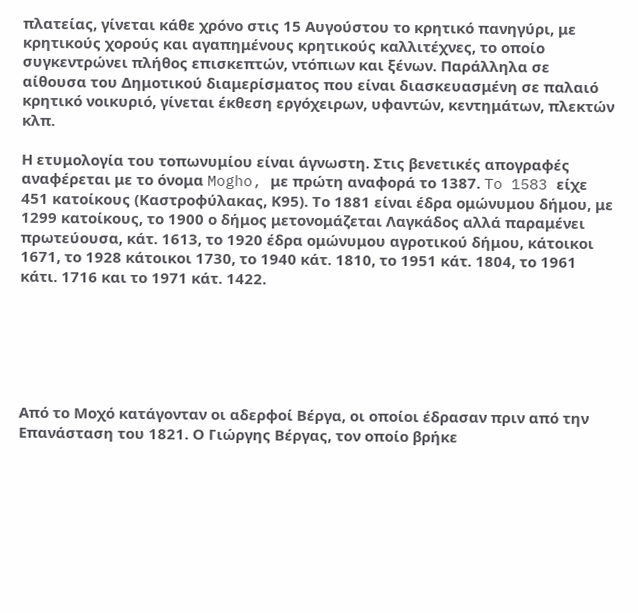πλατείας, γίνεται κάθε χρόνο στις 15 Αυγούστου το κρητικό πανηγύρι, με κρητικούς χορούς και αγαπημένους κρητικούς καλλιτέχνες, το οποίο συγκεντρώνει πλήθος επισκεπτών, ντόπιων και ξένων. Παράλληλα σε αίθουσα του Δημοτικού διαμερίσματος που είναι διασκευασμένη σε παλαιό κρητικό νοικυριό, γίνεται έκθεση εργόχειρων, υφαντών, κεντημάτων, πλεκτών κλπ.

Η ετυμολογία του τοπωνυμίου είναι άγνωστη. Στις βενετικές απογραφές αναφέρεται με το όνομα Mogho, με πρώτη αναφορά το 1387. To 1583 είχε 451 κατοίκους (Καστροφύλακας, Κ95). Το 1881 είναι έδρα ομώνυμου δήμου, με 1299 κατοίκους, το 1900 ο δήμος μετονομάζεται Λαγκάδος αλλά παραμένει πρωτεύουσα, κάτ. 1613, το 1920 έδρα ομώνυμου αγροτικού δήμου, κάτοικοι 1671, το 1928 κάτοικοι 1730, το 1940 κάτ. 1810, το 1951 κάτ. 1804, το 1961 κάτι. 1716 και το 1971 κάτ. 1422.






Από το Μοχό κατάγονταν οι αδερφοί Βέργα, οι οποίοι έδρασαν πριν από την Επανάσταση του 1821. Ο Γιώργης Βέργας, τον οποίο βρήκε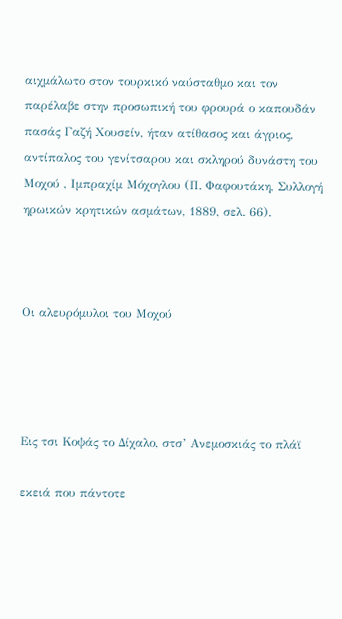αιχμάλωτο στον τουρκικό ναύσταθμο και τον παρέλαβε στην προσωπική του φρουρά ο καπουδάν πασάς Γαζή Χουσείν, ήταν ατίθασος και άγριος, αντίπαλος του γενίτσαρου και σκληρού δυνάστη του Μοχού , Ιμπραχίμ Μόχογλου (Π. Φαφουτάκη, Συλλογή ηρωικών κρητικών ασμάτων, 1889, σελ. 66).



Οι αλευρόμυλοι του Μοχού




Εις τσι Κοψάς το Δίχαλο, στσ’ Ανεμοσκιάς το πλάϊ

εκειά που πάντοτε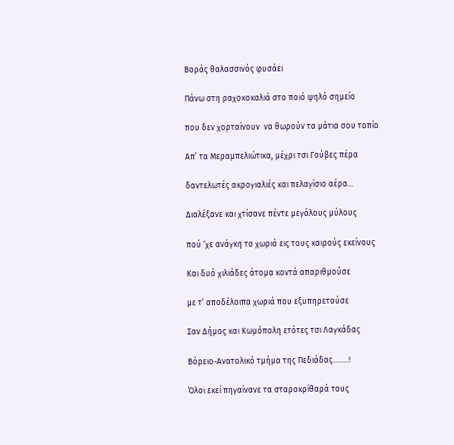Βοράς θαλασσινός φυσάει

Πάνω στη ραχοκοκαλιά στο ποιό ψηλό σημείο

που δεν χορταίνουν  να θωρούν τα μάτια σου τοπίο

Απ’ τα Μεραμπελιώτικα, μέχρι τσι Γούβες πέρα

δαντελωτές ακρογιαλιές και πελαγίσιο αέρα…

Διαλέξανε και χτίσανε πέντε μεγάλους μύλους

πού ‘χε ανάγκη το χωριό εις τους καιρούς εκείνους

Και δυό χιλιάδες άτομα κοντά απαριθμούσε

με τ’ αποδέλοιπα χωριά που εξυπηρετούσε

Σαν Δήμος και Κωμόπολη ετότες τσι Λαγκάδας

Βόρειο-Ανατολικό τμήμα της Πεδιάδας……..!

Όλοι εκεί πηγαίνανε τα σταροκρίθαρά τους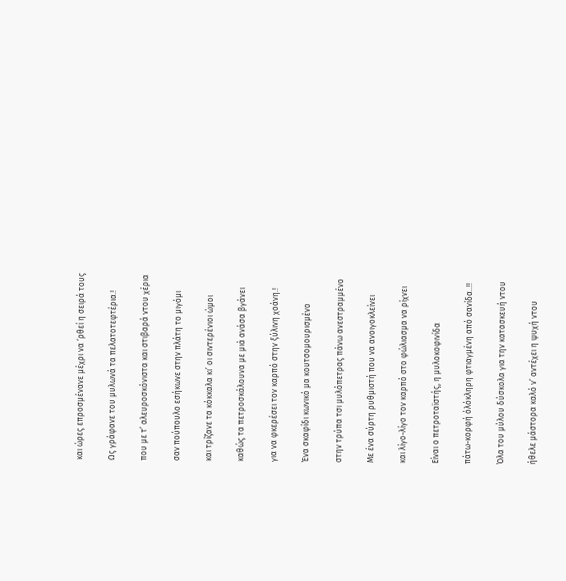και ώρες επροσμένανε μέχρι να ‘ρθεί η σειρά τους

Ως γράφανε του μυλωνά τα πελατοτεφτέρια.!

που με τ’ αλευροσκόνιστα και στιβαρά ντου χέρια

σαν πούπουλο εσήκωνε στην πλάτη το μιγόμι

και τρίζανε τα κόκκαλα κι’ οι σιντερένιοι ώμοι

καθώς τα πετροσκάλουνα με μιά ανάσα βγάνει

για να φκερέσει τον καρπό στην ξύλινη χοάνη.!

Ένα σκαφίδι κωνικό μα κουτσομουρισμένο

στην τρύπα τσι μυλόπετρας πάνω ανεστραμμένο

Με ένα σύρτη ρυθμιστή που να ανοιγοκλείνει

και λίγο-λίγο τον καρπό στο φώλιασμα να ρίχνει

Είναι ο πετροταϊστής, η μυλοκοφινίδα

πάτω-κορφή όλόκληρη φτιαγμένη από σανίδα..!!

Όλα του μύλου δύσκολα για την κατασκευή ντου

ήθελε μάστορα καλό ν’ αντέχει η ψυχή ντου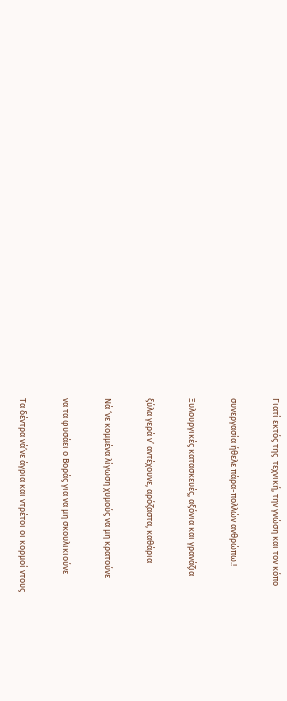Γιατί εκτός της  τεχνική, την γνώση και τον κόπο

συνεργασία ήθελε πάρα-πολλών ανθρώπω.!

Ξυλουργικές κατασκευές, αξόνια και γρανάζια

ξύλα γερά ν’ αντέχουνε, αρόζαστα, καθάρια

Νά ‘νε κομμένα λίγωση χυμούς να μη κρατούνε

να τα φυσάει ο Βοράς για να μη σκουλικιούνε

Τα δέντρα νά’νε άγρια και ντρέτοι οι κορμοί ντους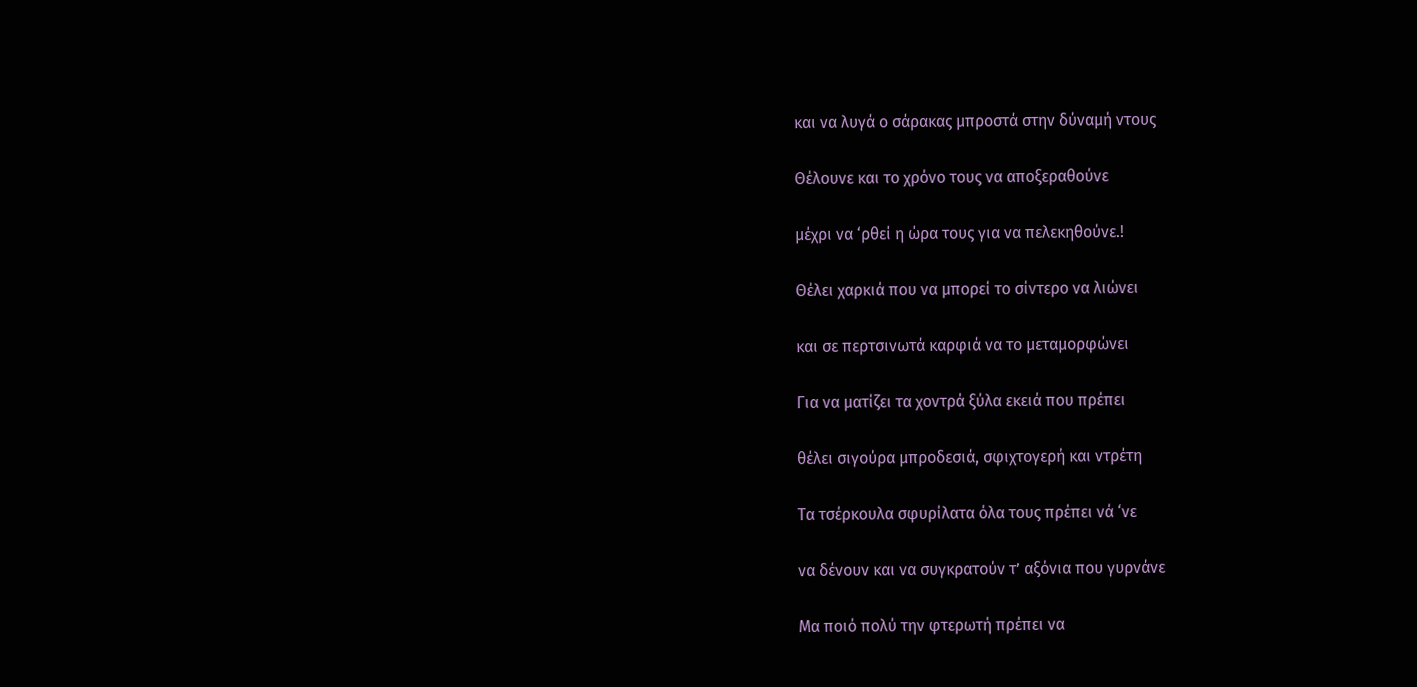και να λυγά ο σάρακας μπροστά στην δύναμή ντους

Θέλουνε και το χρόνο τους να αποξεραθούνε

μέχρι να ‘ρθεί η ώρα τους για να πελεκηθούνε.!

Θέλει χαρκιά που να μπορεί το σίντερο να λιώνει

και σε περτσινωτά καρφιά να το μεταμορφώνει

Για να ματίζει τα χοντρά ξύλα εκειά που πρέπει

θέλει σιγούρα μπροδεσιά, σφιχτογερή και ντρέτη

Τα τσέρκουλα σφυρίλατα όλα τους πρέπει νά ‘νε

να δένουν και να συγκρατούν τ’ αξόνια που γυρνάνε

Μα ποιό πολύ την φτερωτή πρέπει να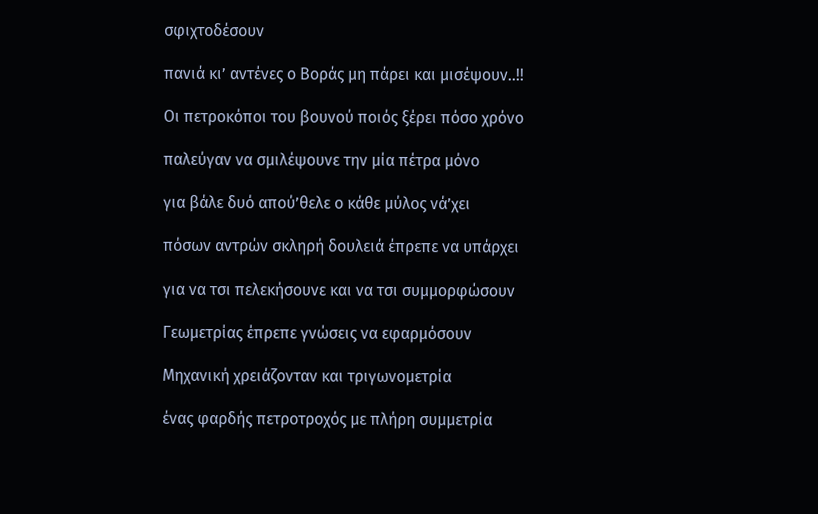σφιχτοδέσουν

πανιά κι’ αντένες ο Βοράς μη πάρει και μισέψουν..!!

Οι πετροκόποι του βουνού ποιός ξέρει πόσο χρόνο

παλεύγαν να σμιλέψουνε την μία πέτρα μόνο

για βάλε δυό απού’θελε ο κάθε μύλος νά’χει

πόσων αντρών σκληρή δουλειά έπρεπε να υπάρχει

για να τσι πελεκήσουνε και να τσι συμμορφώσουν

Γεωμετρίας έπρεπε γνώσεις να εφαρμόσουν

Μηχανική χρειάζονταν και τριγωνομετρία

ένας φαρδής πετροτροχός με πλήρη συμμετρία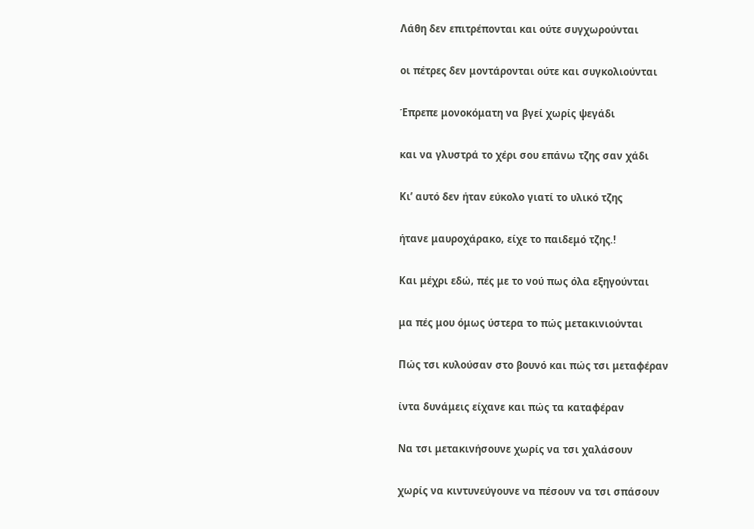Λάθη δεν επιτρέπονται και ούτε συγχωρούνται

οι πέτρες δεν μοντάρονται ούτε και συγκολιούνται

Έπρεπε μονοκόματη να βγεί χωρίς ψεγάδι

και να γλυστρά το χέρι σου επάνω τζης σαν χάδι

Κι’ αυτό δεν ήταν εύκολο γιατί το υλικό τζης

ήτανε μαυροχάρακο, είχε το παιδεμό τζης.!

Και μέχρι εδώ, πές με το νού πως όλα εξηγούνται

μα πές μου όμως ύστερα το πώς μετακινιούνται

Πώς τσι κυλούσαν στο βουνό και πώς τσι μεταφέραν

ίντα δυνάμεις είχανε και πώς τα καταφέραν

Να τσι μετακινήσουνε χωρίς να τσι χαλάσουν

χωρίς να κιντυνεύγουνε να πέσουν να τσι σπάσουν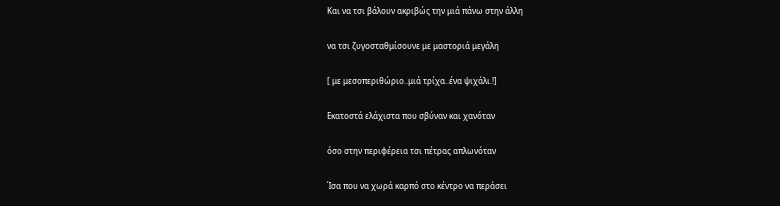Και να τσι βάλουν ακριβώς την μιά πάνω στην άλλη

να τσι ζυγοσταθμίσουνε με μαστοριά μεγάλη

[ με μεσοπεριθώριο..μιά τρίχα..ένα ψιχάλι.!]

Εκατοστά ελάχιστα που σβύναν και χανόταν

όσο στην περιφέρεια τσι πέτρας απλωνόταν

Ίσα που να χωρά καρπό στο κέντρο να περάσει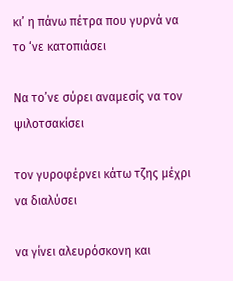κι’ η πάνω πέτρα που γυρνά να το ‘νε κατοπιάσει

Να το’νε σύρει αναμεσίς να τον ψιλοτσακίσει

τον γυροφέρνει κάτω τζης μέχρι να διαλύσει

να γίνει αλευρόσκονη και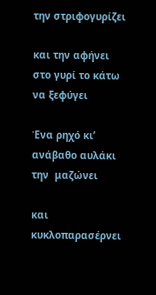την στριφογυρίζει

και την αφήνει στο γυρί το κάτω να ξεφύγει

Ένα ρηχό κι’ ανάβαθο αυλάκι την  μαζώνει

και κυκλοπαρασέρνει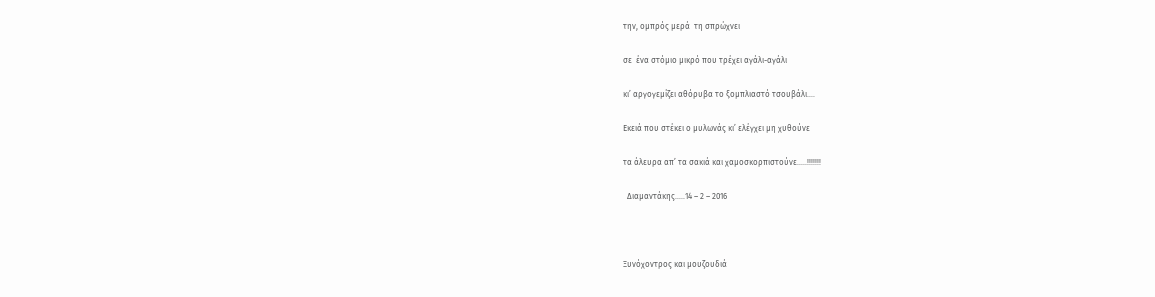την, ομπρός μερά  τη σπρώχνει

σε  ένα στόμιο μικρό που τρέχει αγάλι-αγάλι

κι’ αργογεμίζει αθόρυβα το ξομπλιαστό τσουβάλι….

Εκειά που στέκει ο μυλωνάς κι’ ελέγχει μη χυθούνε

τα άλευρα απ’ τα σακιά και χαμοσκορπιστούνε…..!!!!!!!

  Διαμαντάκης…..14 – 2 – 2016



Ξυνόχοντρος και μουζουδιά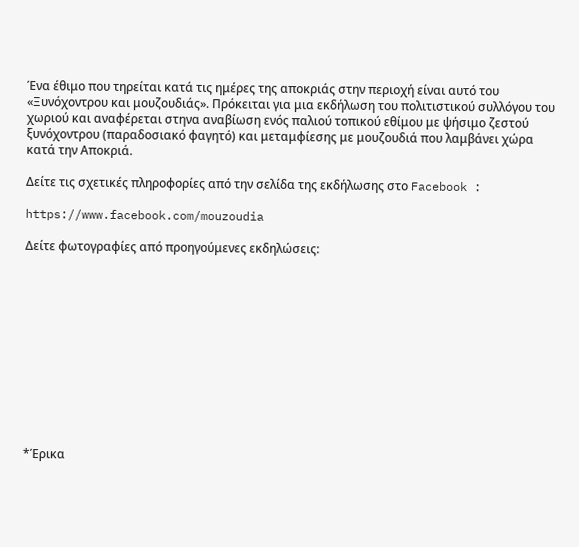Ένα έθιμο που τηρείται κατά τις ημέρες της αποκριάς στην περιοχή είναι αυτό του  «Ξυνόχοντρου και μουζουδιάς». Πρόκειται για μια εκδήλωση του πολιτιστικού συλλόγου του χωριού και αναφέρεται στηνα αναβίωση ενός παλιού τοπικού εθίμου με ψήσιμο ζεστού ξυνόχοντρου (παραδοσιακό φαγητό) και μεταμφίεσης με μουζουδιά που λαμβάνει χώρα κατά την Αποκριά.

Δείτε τις σχετικές πληροφορίες από την σελίδα της εκδήλωσης στο Facebook :

https://www.facebook.com/mouzoudia

Δείτε φωτογραφίες από προηγούμενες εκδηλώσεις:












*Έρικα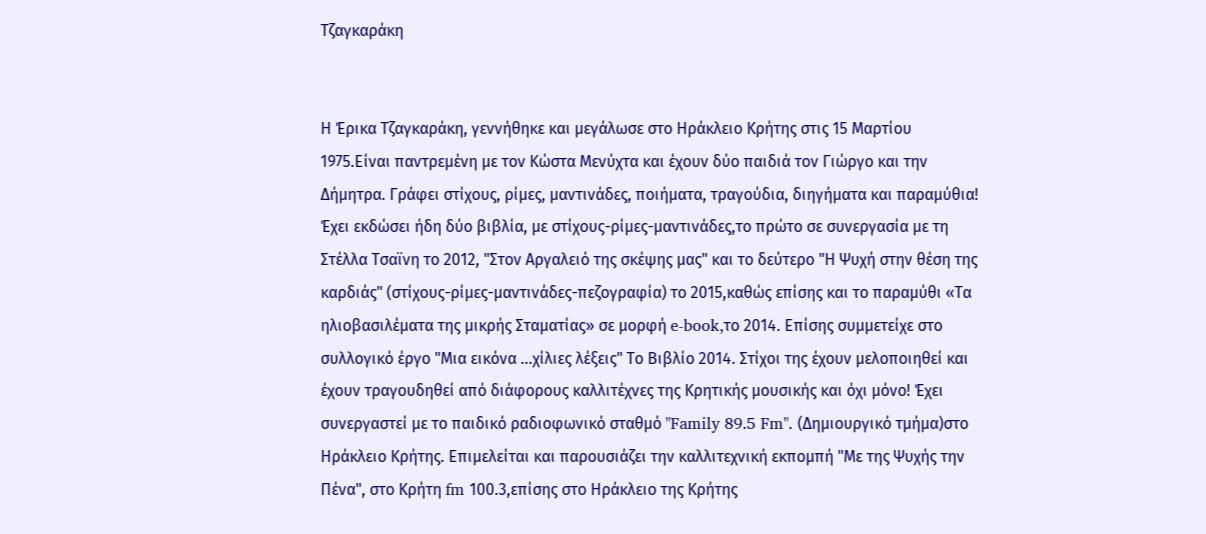Τζαγκαράκη


Η Έρικα Τζαγκαράκη, γεννήθηκε και μεγάλωσε στο Ηράκλειο Κρήτης στις 15 Μαρτίου 1975.Είναι παντρεμένη με τον Κώστα Μενύχτα και έχουν δύο παιδιά τον Γιώργο και την Δήμητρα. Γράφει στίχους, ρίμες, μαντινάδες, ποιήματα, τραγούδια, διηγήματα και παραμύθια! Έχει εκδώσει ήδη δύο βιβλία, με στίχους-ρίμες-μαντινάδες,το πρώτο σε συνεργασία με τη Στέλλα Τσαϊνη το 2012, "Στον Αργαλειό της σκέψης μας" και το δεύτερο "Η Ψυχή στην θέση της καρδιάς" (στίχους-ρίμες-μαντινάδες-πεζογραφία) το 2015,καθώς επίσης και το παραμύθι «Τα ηλιοβασιλέματα της μικρής Σταματίας» σε μορφή e-book,το 2014. Επίσης συμμετείχε στο συλλογικό έργο "Μια εικόνα ...χίλιες λέξεις" Το Βιβλίο 2014. Στίχοι της έχουν μελοποιηθεί και έχουν τραγουδηθεί από διάφορους καλλιτέχνες της Κρητικής μουσικής και όχι μόνο! Έχει συνεργαστεί με το παιδικό ραδιοφωνικό σταθμό "Family 89.5 Fm". (Δημιουργικό τμήμα)στο Ηράκλειο Κρήτης. Επιμελείται και παρουσιάζει την καλλιτεχνική εκπομπή "Με της Ψυχής την Πένα", στο Κρήτη fm 100.3,επίσης στο Ηράκλειο της Κρήτης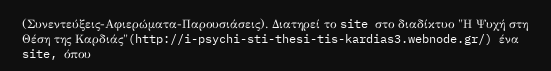(Συνεντεύξεις-Αφιερώματα-Παρουσιάσεις). Διατηρεί το site στο διαδίκτυο "Η Ψυχή στη Θέση της Καρδιάς"(http://i-psychi-sti-thesi-tis-kardias3.webnode.gr/) ένα site, όπου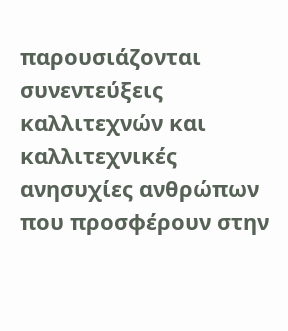παρουσιάζονται συνεντεύξεις καλλιτεχνών και καλλιτεχνικές ανησυχίες ανθρώπων που προσφέρουν στην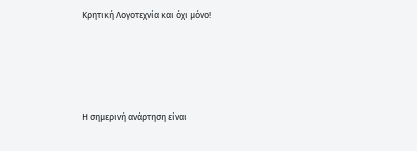Κρητική Λογοτεχνία και όχι μόνο!






Η σημερινή ανάρτηση είναι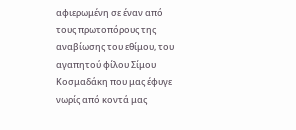αφιερωμένη σε έναν από τους πρωτοπόρους της αναβίωσης του εθίμου, του αγαπητού φίλου Σίμου Κοσμαδάκη που μας έφυγε νωρίς από κοντά μας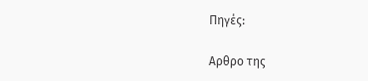Πηγές:

Αρθρο της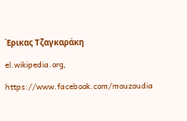Έρικας Τζαγκαράκη

el.wikipedia.org,

https://www.facebook.com/mouzoudia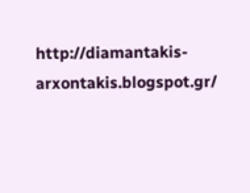http://diamantakis-arxontakis.blogspot.gr/